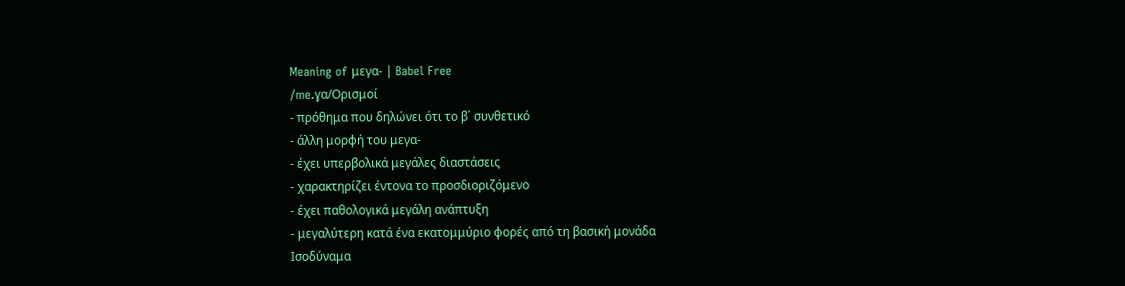Meaning of μεγα- | Babel Free
/me.ɣα/Ορισμοί
- πρόθημα που δηλώνει ότι το β΄ συνθετικό
- άλλη μορφή του μεγα-
- έχει υπερβολικά μεγάλες διαστάσεις
- χαρακτηρίζει έντονα το προσδιοριζόμενο
- έχει παθολογικά μεγάλη ανάπτυξη
- μεγαλύτερη κατά ένα εκατομμύριο φορές από τη βασική μονάδα
Ισοδύναμα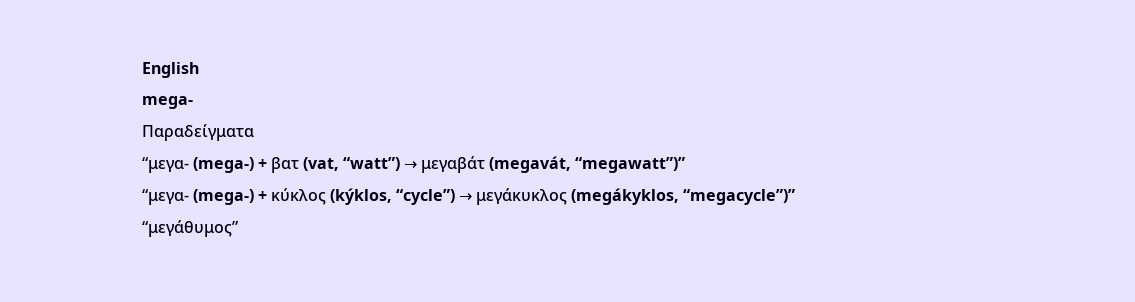English
mega-
Παραδείγματα
“μεγα- (mega-) + βατ (vat, “watt”) → μεγαβάτ (megavát, “megawatt”)”
“μεγα- (mega-) + κύκλος (kýklos, “cycle”) → μεγάκυκλος (megákyklos, “megacycle”)”
“μεγάθυμος”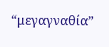“μεγαγναθία”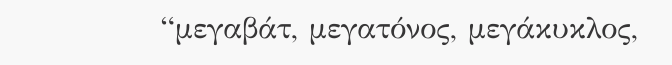“μεγαβάτ, μεγατόνος, μεγάκυκλος,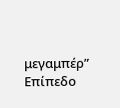μεγαμπέρ”
Επίπεδο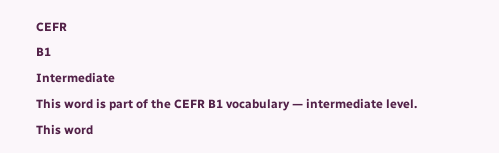CEFR
B1
Intermediate
This word is part of the CEFR B1 vocabulary — intermediate level.
This word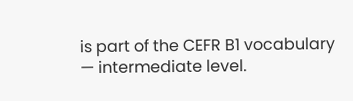is part of the CEFR B1 vocabulary — intermediate level.